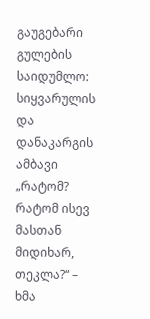გაუგებარი გულების საიდუმლო: სიყვარულის და დანაკარგის ამბავი
„რატომ? რატომ ისევ მასთან მიდიხარ, თეკლა?“ – ხმა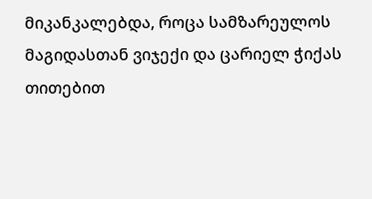მიკანკალებდა, როცა სამზარეულოს მაგიდასთან ვიჯექი და ცარიელ ჭიქას თითებით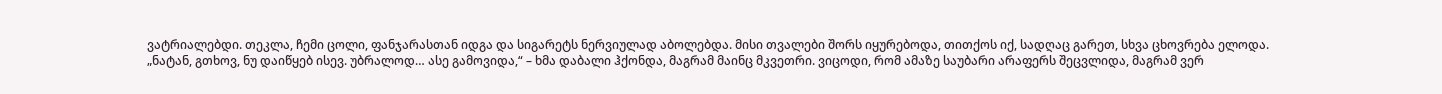ვატრიალებდი. თეკლა, ჩემი ცოლი, ფანჯარასთან იდგა და სიგარეტს ნერვიულად აბოლებდა. მისი თვალები შორს იყურებოდა, თითქოს იქ, სადღაც გარეთ, სხვა ცხოვრება ელოდა.
„ნატან, გთხოვ, ნუ დაიწყებ ისევ. უბრალოდ… ასე გამოვიდა,“ – ხმა დაბალი ჰქონდა, მაგრამ მაინც მკვეთრი. ვიცოდი, რომ ამაზე საუბარი არაფერს შეცვლიდა, მაგრამ ვერ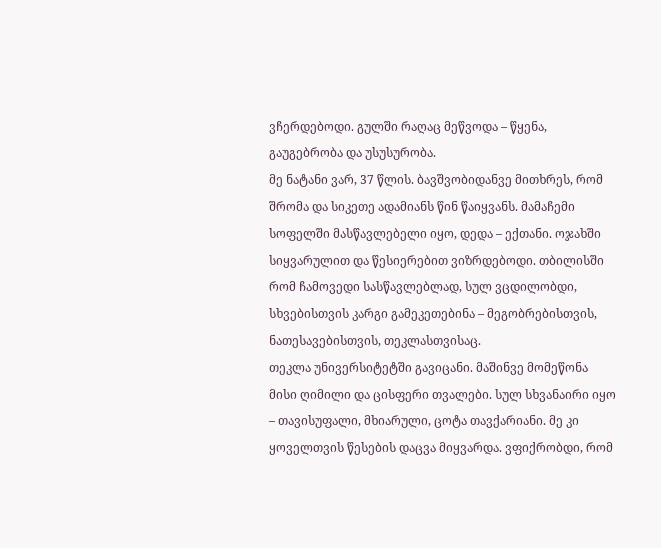ვჩერდებოდი. გულში რაღაც მეწვოდა – წყენა, გაუგებრობა და უსუსურობა.
მე ნატანი ვარ, 37 წლის. ბავშვობიდანვე მითხრეს, რომ შრომა და სიკეთე ადამიანს წინ წაიყვანს. მამაჩემი სოფელში მასწავლებელი იყო, დედა – ექთანი. ოჯახში სიყვარულით და წესიერებით ვიზრდებოდი. თბილისში რომ ჩამოვედი სასწავლებლად, სულ ვცდილობდი, სხვებისთვის კარგი გამეკეთებინა – მეგობრებისთვის, ნათესავებისთვის, თეკლასთვისაც.
თეკლა უნივერსიტეტში გავიცანი. მაშინვე მომეწონა მისი ღიმილი და ცისფერი თვალები. სულ სხვანაირი იყო – თავისუფალი, მხიარული, ცოტა თავქარიანი. მე კი ყოველთვის წესების დაცვა მიყვარდა. ვფიქრობდი, რომ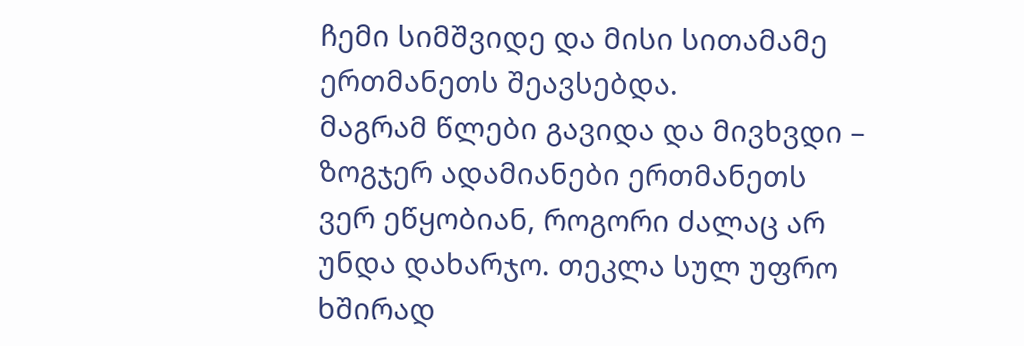ჩემი სიმშვიდე და მისი სითამამე ერთმანეთს შეავსებდა.
მაგრამ წლები გავიდა და მივხვდი – ზოგჯერ ადამიანები ერთმანეთს ვერ ეწყობიან, როგორი ძალაც არ უნდა დახარჯო. თეკლა სულ უფრო ხშირად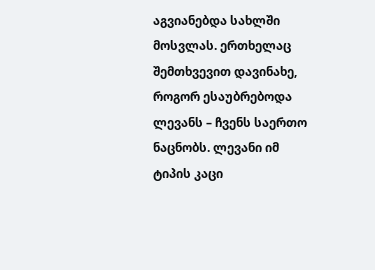აგვიანებდა სახლში მოსვლას. ერთხელაც შემთხვევით დავინახე, როგორ ესაუბრებოდა ლევანს – ჩვენს საერთო ნაცნობს. ლევანი იმ ტიპის კაცი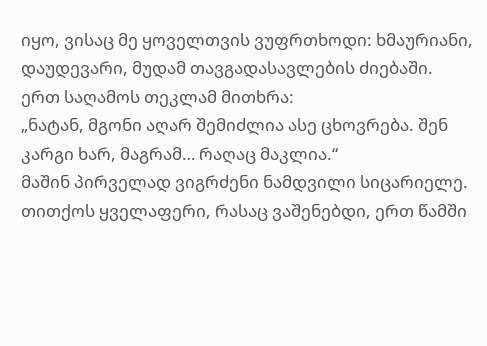იყო, ვისაც მე ყოველთვის ვუფრთხოდი: ხმაურიანი, დაუდევარი, მუდამ თავგადასავლების ძიებაში.
ერთ საღამოს თეკლამ მითხრა:
„ნატან, მგონი აღარ შემიძლია ასე ცხოვრება. შენ კარგი ხარ, მაგრამ… რაღაც მაკლია.“
მაშინ პირველად ვიგრძენი ნამდვილი სიცარიელე. თითქოს ყველაფერი, რასაც ვაშენებდი, ერთ წამში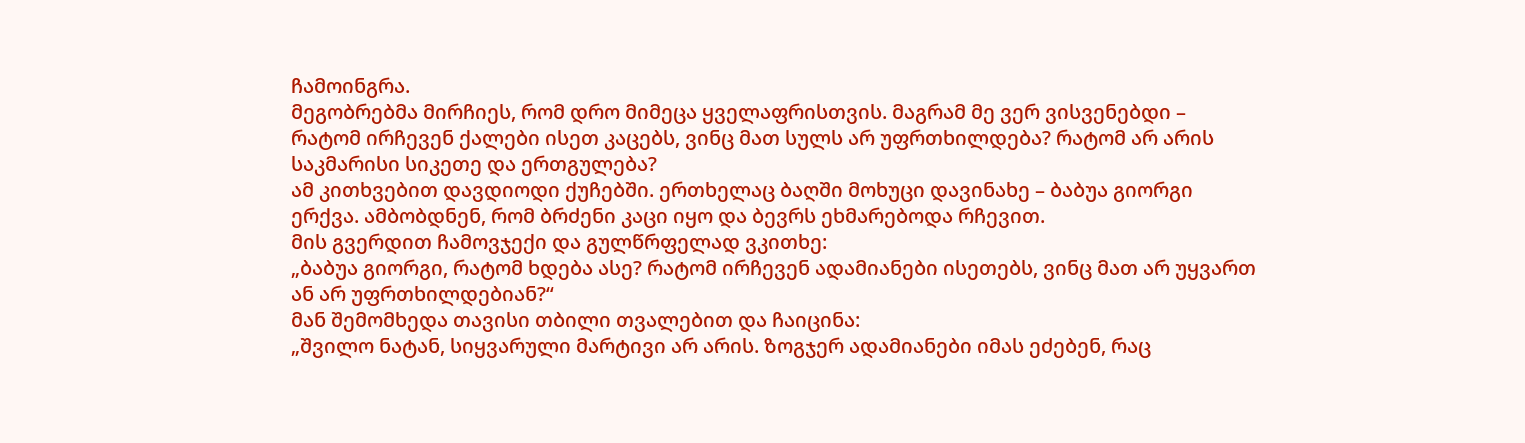ჩამოინგრა.
მეგობრებმა მირჩიეს, რომ დრო მიმეცა ყველაფრისთვის. მაგრამ მე ვერ ვისვენებდი – რატომ ირჩევენ ქალები ისეთ კაცებს, ვინც მათ სულს არ უფრთხილდება? რატომ არ არის საკმარისი სიკეთე და ერთგულება?
ამ კითხვებით დავდიოდი ქუჩებში. ერთხელაც ბაღში მოხუცი დავინახე – ბაბუა გიორგი ერქვა. ამბობდნენ, რომ ბრძენი კაცი იყო და ბევრს ეხმარებოდა რჩევით.
მის გვერდით ჩამოვჯექი და გულწრფელად ვკითხე:
„ბაბუა გიორგი, რატომ ხდება ასე? რატომ ირჩევენ ადამიანები ისეთებს, ვინც მათ არ უყვართ ან არ უფრთხილდებიან?“
მან შემომხედა თავისი თბილი თვალებით და ჩაიცინა:
„შვილო ნატან, სიყვარული მარტივი არ არის. ზოგჯერ ადამიანები იმას ეძებენ, რაც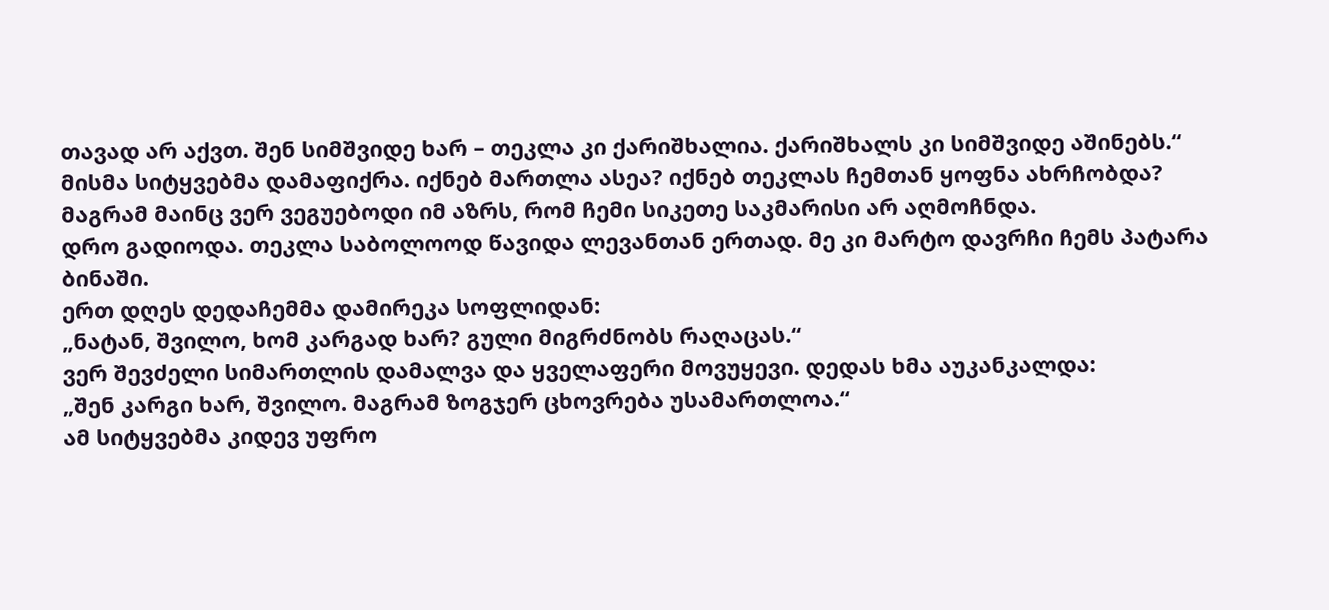თავად არ აქვთ. შენ სიმშვიდე ხარ – თეკლა კი ქარიშხალია. ქარიშხალს კი სიმშვიდე აშინებს.“
მისმა სიტყვებმა დამაფიქრა. იქნებ მართლა ასეა? იქნებ თეკლას ჩემთან ყოფნა ახრჩობდა?
მაგრამ მაინც ვერ ვეგუებოდი იმ აზრს, რომ ჩემი სიკეთე საკმარისი არ აღმოჩნდა.
დრო გადიოდა. თეკლა საბოლოოდ წავიდა ლევანთან ერთად. მე კი მარტო დავრჩი ჩემს პატარა ბინაში.
ერთ დღეს დედაჩემმა დამირეკა სოფლიდან:
„ნატან, შვილო, ხომ კარგად ხარ? გული მიგრძნობს რაღაცას.“
ვერ შევძელი სიმართლის დამალვა და ყველაფერი მოვუყევი. დედას ხმა აუკანკალდა:
„შენ კარგი ხარ, შვილო. მაგრამ ზოგჯერ ცხოვრება უსამართლოა.“
ამ სიტყვებმა კიდევ უფრო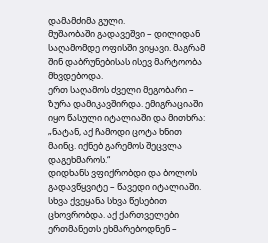დამამძიმა გული.
მუშაობაში გადავეშვი – დილიდან საღამომდე ოფისში ვიყავი. მაგრამ შინ დაბრუნებისას ისევ მარტოობა მხვდებოდა.
ერთ საღამოს ძველი მეგობარი – ზურა დამიკავშირდა. ემიგრაციაში იყო წასული იტალიაში და მითხრა:
„ნატან, აქ ჩამოდი ცოტა ხნით მაინც. იქნებ გარემოს შეცვლა დაგეხმაროს.“
დიდხანს ვფიქრობდი და ბოლოს გადავწყვიტე – წავედი იტალიაში.
სხვა ქვეყანა სხვა წესებით ცხოვრობდა. აქ ქართველები ერთმანეთს ეხმარებოდნენ –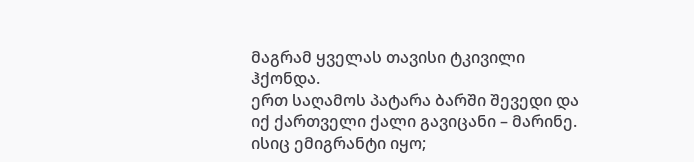მაგრამ ყველას თავისი ტკივილი ჰქონდა.
ერთ საღამოს პატარა ბარში შევედი და იქ ქართველი ქალი გავიცანი – მარინე. ისიც ემიგრანტი იყო;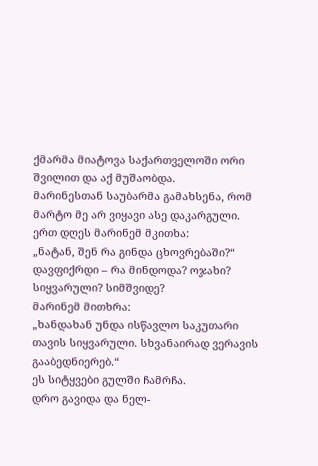ქმარმა მიატოვა საქართველოში ორი შვილით და აქ მუშაობდა.
მარინესთან საუბარმა გამახსენა, რომ მარტო მე არ ვიყავი ასე დაკარგული.
ერთ დღეს მარინემ მკითხა:
„ნატან, შენ რა გინდა ცხოვრებაში?“
დავფიქრდი – რა მინდოდა? ოჯახი? სიყვარული? სიმშვიდე?
მარინემ მითხრა:
„ხანდახან უნდა ისწავლო საკუთარი თავის სიყვარული. სხვანაირად ვერავის გააბედნიერებ.“
ეს სიტყვები გულში ჩამრჩა.
დრო გავიდა და ნელ-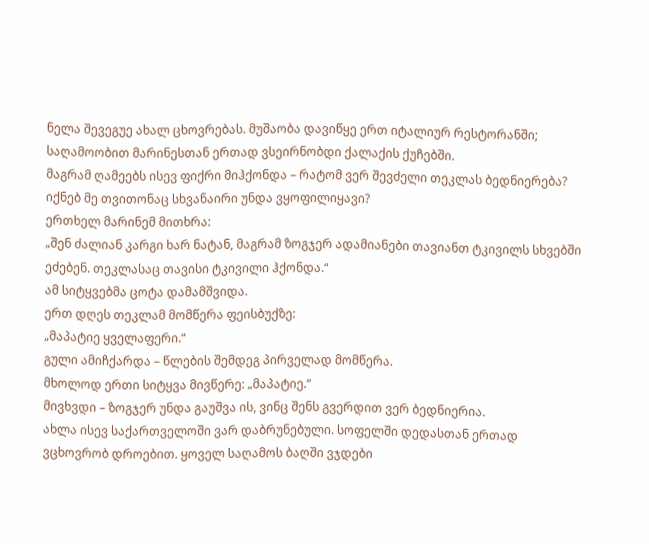ნელა შევეგუე ახალ ცხოვრებას. მუშაობა დავიწყე ერთ იტალიურ რესტორანში; საღამოობით მარინესთან ერთად ვსეირნობდი ქალაქის ქუჩებში.
მაგრამ ღამეებს ისევ ფიქრი მიჰქონდა – რატომ ვერ შევძელი თეკლას ბედნიერება? იქნებ მე თვითონაც სხვანაირი უნდა ვყოფილიყავი?
ერთხელ მარინემ მითხრა:
„შენ ძალიან კარგი ხარ ნატან, მაგრამ ზოგჯერ ადამიანები თავიანთ ტკივილს სხვებში ეძებენ. თეკლასაც თავისი ტკივილი ჰქონდა.“
ამ სიტყვებმა ცოტა დამამშვიდა.
ერთ დღეს თეკლამ მომწერა ფეისბუქზე:
„მაპატიე ყველაფერი.“
გული ამიჩქარდა – წლების შემდეგ პირველად მომწერა.
მხოლოდ ერთი სიტყვა მივწერე: „მაპატიე.“
მივხვდი – ზოგჯერ უნდა გაუშვა ის, ვინც შენს გვერდით ვერ ბედნიერია.
ახლა ისევ საქართველოში ვარ დაბრუნებული. სოფელში დედასთან ერთად ვცხოვრობ დროებით. ყოველ საღამოს ბაღში ვჯდები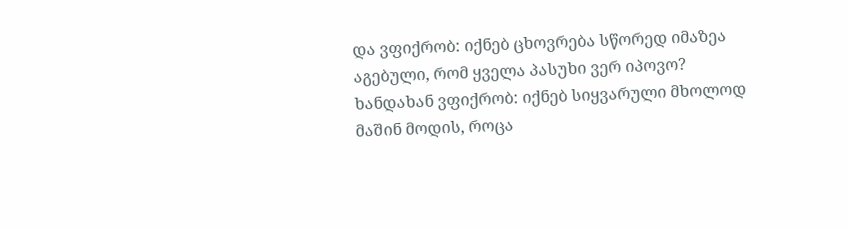და ვფიქრობ: იქნებ ცხოვრება სწორედ იმაზეა აგებული, რომ ყველა პასუხი ვერ იპოვო?
ხანდახან ვფიქრობ: იქნებ სიყვარული მხოლოდ მაშინ მოდის, როცა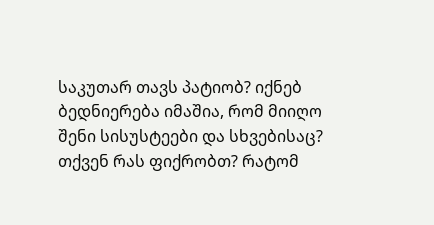საკუთარ თავს პატიობ? იქნებ ბედნიერება იმაშია, რომ მიიღო შენი სისუსტეები და სხვებისაც?
თქვენ რას ფიქრობთ? რატომ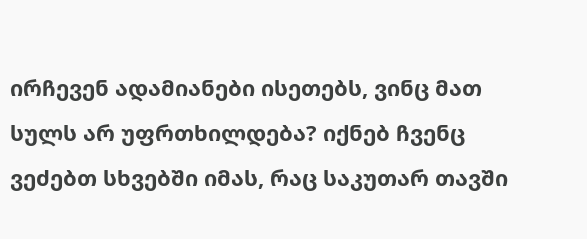ირჩევენ ადამიანები ისეთებს, ვინც მათ სულს არ უფრთხილდება? იქნებ ჩვენც ვეძებთ სხვებში იმას, რაც საკუთარ თავში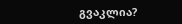გვაკლია?